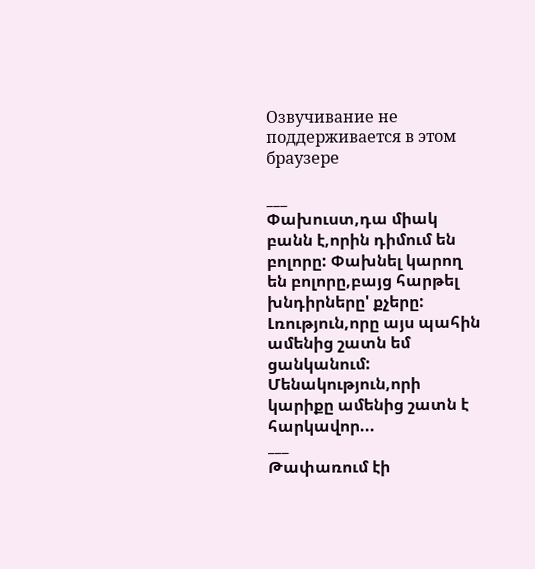Озвучивание не поддерживается в этом браузере

___
Փախուստ,դա միակ բանն է,որին դիմում են բոլորը: Փախնել կարող են բոլորը,բայց հարթել խնդիրները' քչերը:
Լռություն,որը այս պահին ամենից շատն եմ ցանկանում:
Մենակություն,որի կարիքը ամենից շատն է հարկավոր...
___
Թափառում էի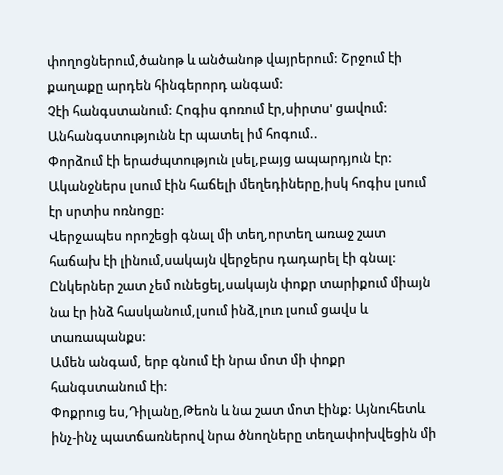փողոցներում,ծանոթ և անծանոթ վայրերում: Շրջում էի քաղաքը արդեն հինգերորդ անգամ:
Չէի հանգստանում: Հոգիս գոռում էր,սիրտս' ցավում:
Անհանգստությունն էր պատել իմ հոգում..
Փորձում էի երաժպտություն լսել,բայց ապարդյուն էր: Ականջներս լսում էին հաճելի մեղեդիները,իսկ հոգիս լսում էր սրտիս ոռնոցը:
Վերջապես որոշեցի գնալ մի տեղ,որտեղ առաջ շատ հաճախ էի լինում,սակայն վերջերս դադարել էի գնալ: Ընկերներ շատ չեմ ունեցել,սակայն փոքր տարիքում միայն նա էր ինձ հասկանում,լսում ինձ,լուռ լսում ցավս և տառապանքս:
Ամեն անգամ, երբ գնում էի նրա մոտ մի փոքր հանգստանում էի:
Փոքրուց ես,Դիլանը,Թեոն և նա շատ մոտ էինք: Այնուհետև ինչ-ինչ պատճառներով նրա ծնողները տեղափոխվեցին մի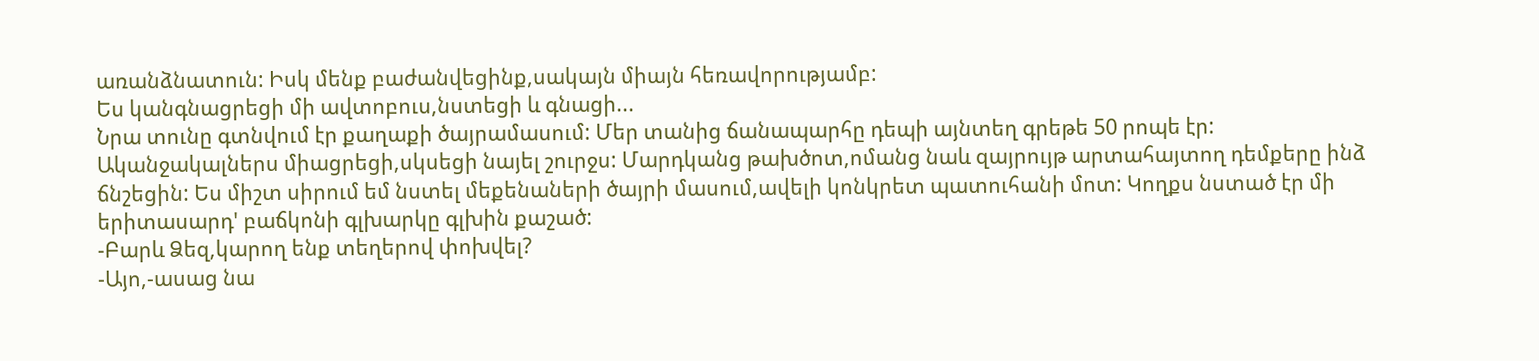առանձնատուն: Իսկ մենք բաժանվեցինք,սակայն միայն հեռավորությամբ:
Ես կանգնացրեցի մի ավտոբուս,նստեցի և գնացի...
Նրա տունը գտնվում էր քաղաքի ծայրամասում: Մեր տանից ճանապարհը դեպի այնտեղ գրեթե 50 րոպե էր:
Ականջակալներս միացրեցի,սկսեցի նայել շուրջս: Մարդկանց թախծոտ,ոմանց նաև զայրույթ արտահայտող դեմքերը ինձ ճնշեցին: Ես միշտ սիրում եմ նստել մեքենաների ծայրի մասում,ավելի կոնկրետ պատուհանի մոտ: Կողքս նստած էր մի երիտասարդ' բաճկոնի գլխարկը գլխին քաշած:
-Բարև Ձեզ,կարող ենք տեղերով փոխվել?
-Այո,-ասաց նա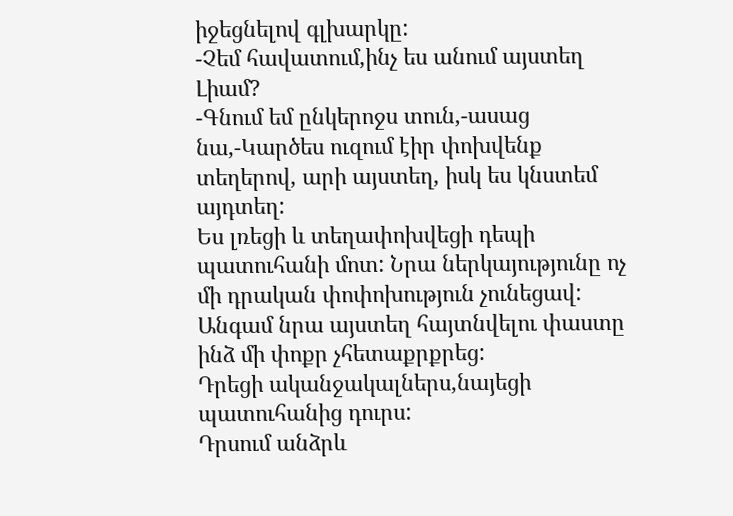իջեցնելով գլխարկը:
-Չեմ հավատում,ինչ ես անում այստեղ Լիամ?
-Գնում եմ ընկերոջս տուն,-ասաց նա,-Կարծես ուզում էիր փոխվենք տեղերով, արի այստեղ, իսկ ես կնստեմ այդտեղ:
Ես լռեցի և տեղափոխվեցի դեպի պատուհանի մոտ: Նրա ներկայությունը ոչ մի դրական փոփոխություն չունեցավ: Անգամ նրա այստեղ հայտնվելու փաստը ինձ մի փոքր չհետաքրքրեց:
Դրեցի ականջակալներս,նայեցի պատուհանից դուրս:
Դրսում անձրև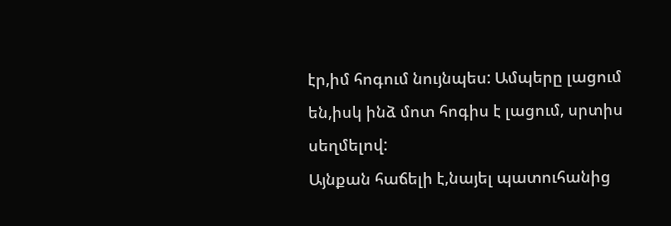էր,իմ հոգում նույնպես: Ամպերը լացում են,իսկ ինձ մոտ հոգիս է լացում, սրտիս սեղմելով:
Այնքան հաճելի է,նայել պատուհանից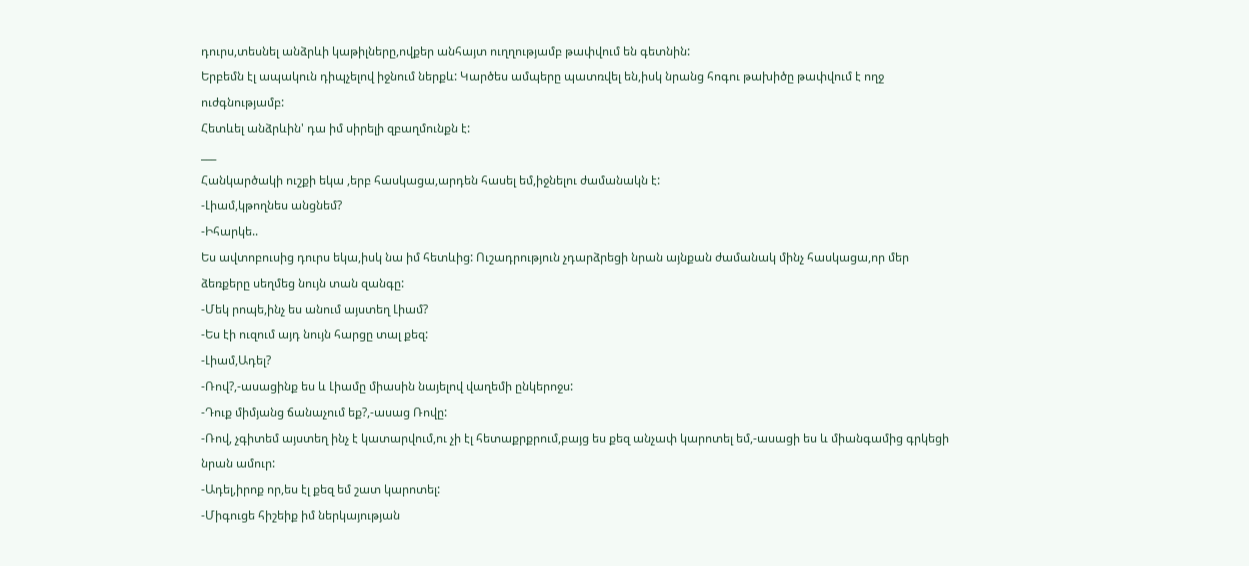դուրս,տեսնել անձրևի կաթիլները,ովքեր անհայտ ուղղությամբ թափվում են գետնին:
Երբեմն էլ ապակուն դիպչելով իջնում ներքև: Կարծես ամպերը պատռվել են,իսկ նրանց հոգու թախիծը թափվում է ողջ ուժգնությամբ:
Հետևել անձրևին' դա իմ սիրելի զբաղմունքն է:
___
Հանկարծակի ուշքի եկա ,երբ հասկացա,արդեն հասել եմ,իջնելու ժամանակն է:
-Լիամ,կթողնես անցնեմ?
-Իհարկե..
Ես ավտոբուսից դուրս եկա,իսկ նա իմ հետևից: Ուշադրություն չդարձրեցի նրան այնքան ժամանակ մինչ հասկացա,որ մեր ձեռքերը սեղմեց նույն տան զանգը:
-Մեկ րոպե,ինչ ես անում այստեղ Լիամ?
-Ես էի ուզում այդ նույն հարցը տալ քեզ:
-Լիամ,Ադել?
-Ռով?,-ասացինք ես և Լիամը միասին նայելով վաղեմի ընկերոջս:
-Դուք միմյանց ճանաչում եք?,-ասաց Ռովը:
-Ռով, չգիտեմ այստեղ ինչ է կատարվում,ու չի էլ հետաքրքրում,բայց ես քեզ անչափ կարոտել եմ,-ասացի ես և միանգամից գրկեցի նրան ամուր:
-Ադել,իրոք որ,ես էլ քեզ եմ շատ կարոտել:
-Միգուցե հիշեիք իմ ներկայության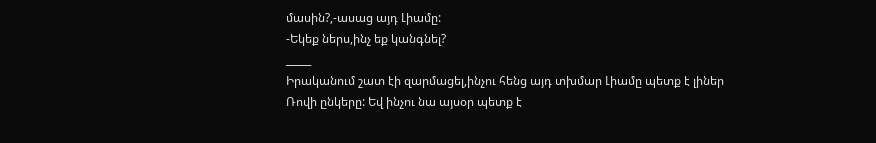մասին?,-ասաց այդ Լիամը:
-Եկեք ներս,ինչ եք կանգնել?
_____
Իրականում շատ էի զարմացել,ինչու հենց այդ տխմար Լիամը պետք է լիներ Ռովի ընկերը: Եվ ինչու նա այսօր պետք է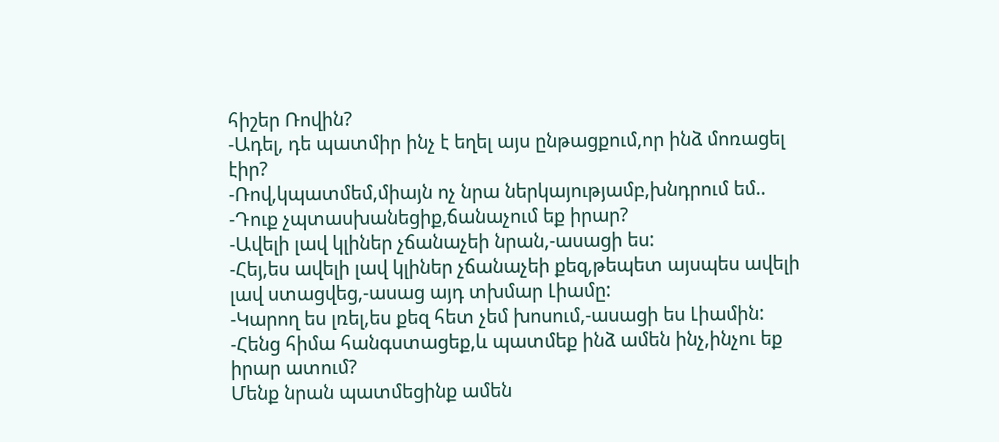հիշեր Ռովին?
-Ադել, դե պատմիր ինչ է եղել այս ընթացքում,որ ինձ մոռացել էիր?
-Ռով,կպատմեմ,միայն ոչ նրա ներկայությամբ,խնդրում եմ..
-Դուք չպտասխանեցիք,ճանաչում եք իրար?
-Ավելի լավ կլիներ չճանաչեի նրան,-ասացի ես:
-Հեյ,ես ավելի լավ կլիներ չճանաչեի քեզ,թեպետ այսպես ավելի լավ ստացվեց,-ասաց այդ տխմար Լիամը:
-Կարող ես լռել,ես քեզ հետ չեմ խոսում,-ասացի ես Լիամին:
-Հենց հիմա հանգստացեք,և պատմեք ինձ ամեն ինչ,ինչու եք իրար ատում?
Մենք նրան պատմեցինք ամեն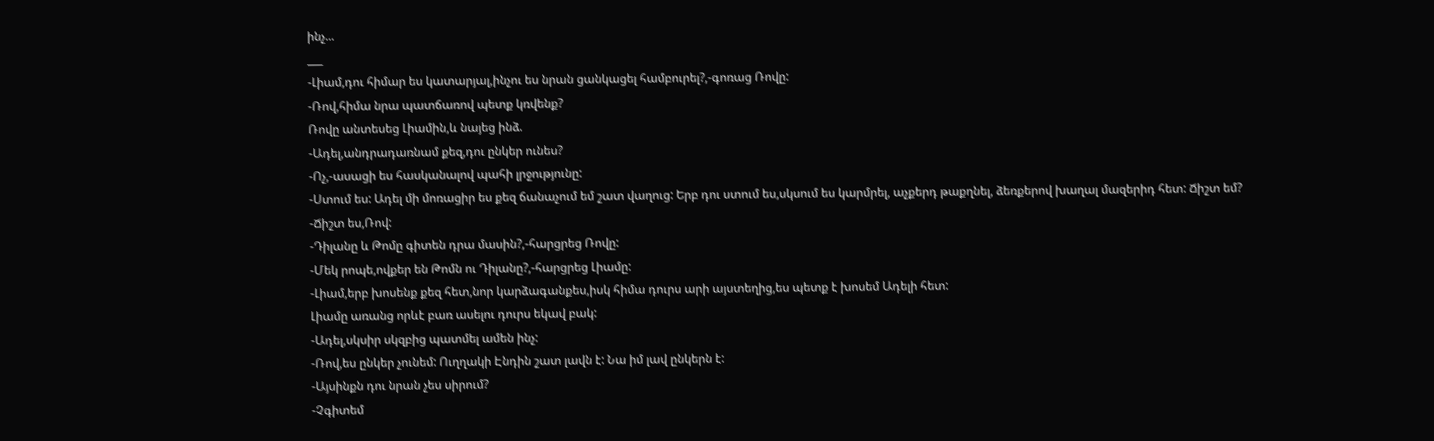ինչ...
___
-Լիամ,դու հիմար ես կատարյալ,ինչու ես նրան ցանկացել համբուրել?,-գոռաց Ռովը:
-Ռով,հիմա նրա պատճառով պետք կռվենք?
Ռովը անտեսեց Լիամին,և նայեց ինձ.
-Ադել,անդրադառնամ քեզ,դու ընկեր ունես?
-Ոչ,-ասացի ես հասկանալով պահի լրջությունը:
-Ստում ես: Ադել մի մոռացիր ես քեզ ճանաչում եմ շատ վաղուց: Երբ դու ստում ես,սկսում ես կարմրել, աչքերդ թաքղնել, ձեռքերով խաղալ մազերիդ հետ: Ճիշտ եմ?
-Ճիշտ ես,Ռով:
-Դիլանը և Թոմը գիտեն դրա մասին?,-հարցրեց Ռովը:
-Մեկ րոպե,ովքեր են Թոմն ու Դիլանը?,-հարցրեց Լիամը:
-Լիամ,երբ խոսենք քեզ հետ,նոր կարձագանքես,իսկ հիմա դուրս արի այստեղից,ես պետք է խոսեմ Ադելի հետ:
Լիամը առանց որևէ բառ ասելու դուրս եկավ բակ:
-Ադել,սկսիր սկզբից պատմել ամեն ինչ:
-Ռով,ես ընկեր չունեմ: Ուղղակի Էնդին շատ լավն է: Նա իմ լավ ընկերն է:
-Այսինքն դու նրան չես սիրում?
-Չգիտեմ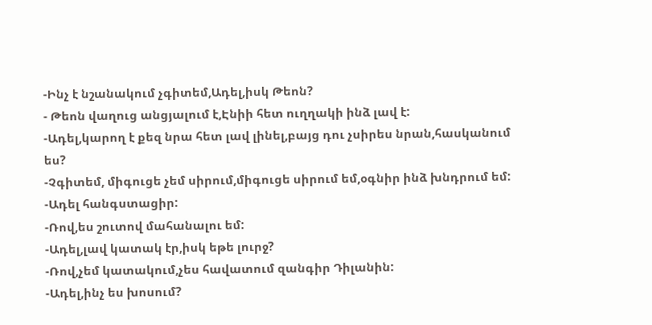-Ինչ է նշանակում չգիտեմ,Ադել,իսկ Թեոն?
- Թեոն վաղուց անցյալում է,Էնիի հետ ուղղակի ինձ լավ է:
-Ադել,կարող է քեզ նրա հետ լավ լինել,բայց դու չսիրես նրան,հասկանում ես?
-Չգիտեմ, միգուցե չեմ սիրում,միգուցե սիրում եմ,օգնիր ինձ խնդրում եմ:
-Ադել հանգստացիր:
-Ռով,ես շուտով մահանալու եմ:
-Ադել,լավ կատակ էր,իսկ եթե լուրջ?
-Ռով,չեմ կատակում,չես հավատում զանգիր Դիլանին:
-Ադել,ինչ ես խոսում?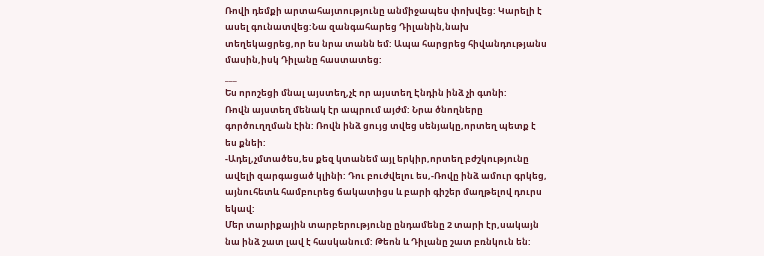Ռովի դեմքի արտահայտությունը անմիջապես փոխվեց: Կարելի է ասել գունատվեց:Նա զանգահարեց Դիլանին,նախ տեղեկացրեց,որ ես նրա տանն եմ: Ապա հարցրեց հիվանդությանս մասին,իսկ Դիլանը հաստատեց:
___
Ես որոշեցի մնալ այստեղ,չէ որ այստեղ Էնդին ինձ չի գտնի:
Ռովն այստեղ մենակ էր ապրում այժմ: Նրա ծնողները գործուղղման էին: Ռովն ինձ ցույց տվեց սենյակը,որտեղ պետք է ես քնեի:
-Ադել,չմտածես,ես քեզ կտանեմ այլ երկիր,որտեղ բժշկությունը ավելի զարգացած կլինի: Դու բուժվելու ես,-Ռովը ինձ ամուր գրկեց, այնուհետև համբուրեց ճակատիցս և բարի գիշեր մաղթելով դուրս եկավ:
Մեր տարիքային տարբերությունը ընդամենը 2 տարի էր,սակայն նա ինձ շատ լավ է հասկանում: Թեոն և Դիլանը շատ բռնկուն են: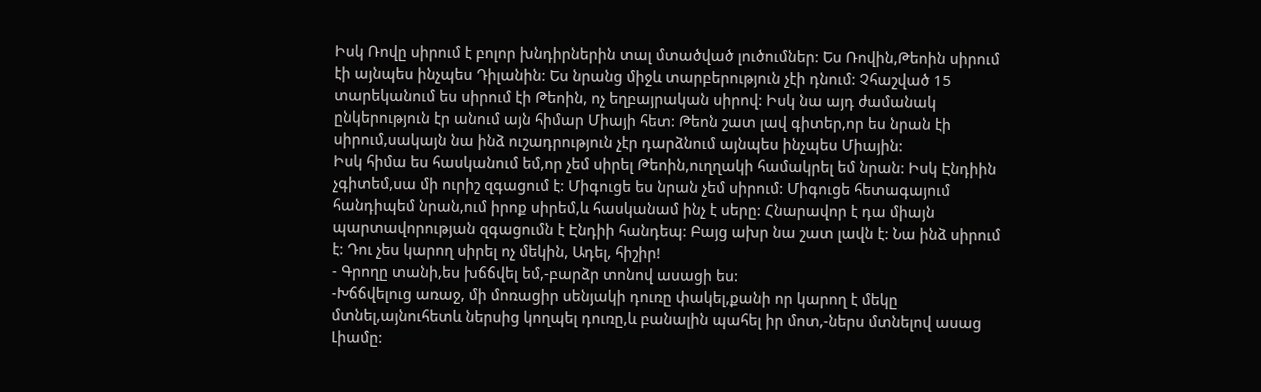Իսկ Ռովը սիրում է բոլոր խնդիրներին տալ մտածված լուծումներ: Ես Ռովին,Թեոին սիրում էի այնպես ինչպես Դիլանին: Ես նրանց միջև տարբերություն չէի դնում: Չհաշված 15 տարեկանում ես սիրում էի Թեոին, ոչ եղբայրական սիրով: Իսկ նա այդ ժամանակ ընկերություն էր անում այն հիմար Միայի հետ: Թեոն շատ լավ գիտեր,որ ես նրան էի սիրում,սակայն նա ինձ ուշադրություն չէր դարձնում այնպես ինչպես Միային:
Իսկ հիմա ես հասկանում եմ,որ չեմ սիրել Թեոին,ուղղակի համակրել եմ նրան: Իսկ Էնդիին չգիտեմ,սա մի ուրիշ զգացում է: Միգուցե ես նրան չեմ սիրում: Միգուցե հետագայում հանդիպեմ նրան,ում իրոք սիրեմ,և հասկանամ ինչ է սերը: Հնարավոր է դա միայն պարտավորության զգացումն է Էնդիի հանդեպ: Բայց ախր նա շատ լավն է: Նա ինձ սիրում է: Դու չես կարող սիրել ոչ մեկին, Ադել, հիշիր!
- Գրողը տանի,ես խճճվել եմ,-բարձր տոնով ասացի ես:
-Խճճվելուց առաջ, մի մոռացիր սենյակի դուռը փակել,քանի որ կարող է մեկը մտնել,այնուհետև ներսից կողպել դուռը,և բանալին պահել իր մոտ,-ներս մտնելով ասաց Լիամը: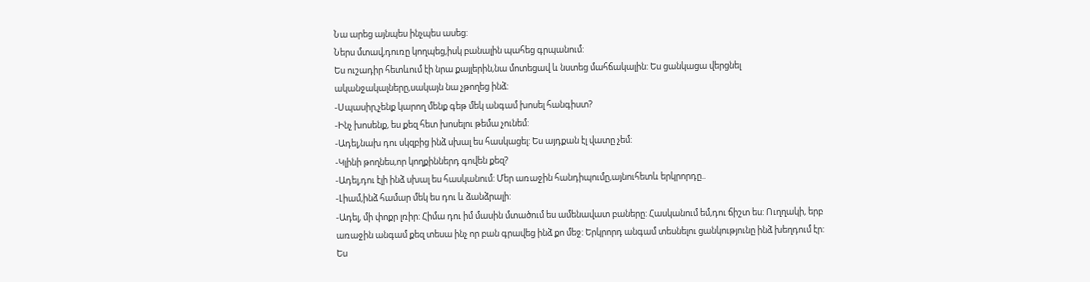Նա արեց այնպես ինչպես ասեց:
Ներս մտավ,դուռը կողպեց,իսկ բանալին պահեց գրպանում:
Ես ուշադիր հետևում էի նրա քայլերին,նա մոտեցավ և նստեց մահճակալին: Ես ցանկացա վերցնել ականջակալները,սակայն նա չթողեց ինձ:
-Սպասիր,չենք կարող մենք գեթ մեկ անգամ խոսել հանգիստ?
-Ինչ խոսենք, ես քեզ հետ խոսելու թեմա չունեմ:
-Ադել,նախ դու սկզբից ինձ սխալ ես հասկացել: Ես այդքան էլ վատը չեմ:
-Կլինի թողնես,որ կողքիններդ գովեն քեզ?
-Ադել,դու էլի ինձ սխալ ես հասկանում: Մեր առաջին հանդիպումը,այնուհետև երկրորդը..
-Լիամ,ինձ համար մեկ ես դու և ձանձրալի:
-Ադել, մի փոքր լռիր: Հիմա դու իմ մասին մտածում ես ամենավատ բաները: Հասկանում եմ,դու ճիշտ ես: Ուղղակի, երբ առաջին անգամ քեզ տեսա ինչ որ բան գրավեց ինձ քո մեջ: Երկրորդ անգամ տեսնելու ցանկությունը ինձ խեղդում էր: Ես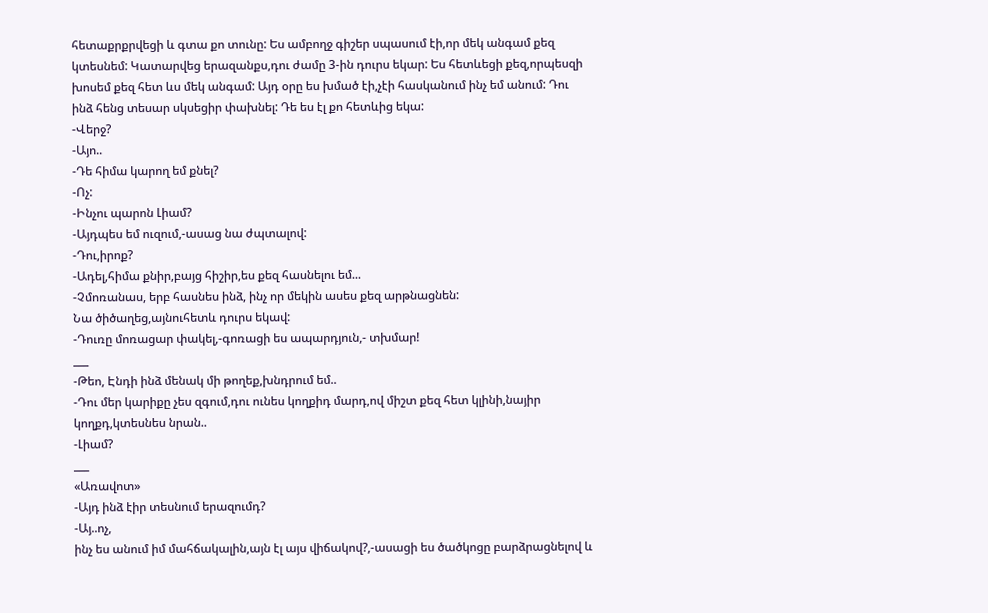հետաքրքրվեցի և գտա քո տունը: Ես ամբողջ գիշեր սպասում էի,որ մեկ անգամ քեզ կտեսնեմ: Կատարվեց երազանքս,դու ժամը 3-ին դուրս եկար: Ես հետևեցի քեզ,որպեսզի խոսեմ քեզ հետ ևս մեկ անգամ: Այդ օրը ես խմած էի,չէի հասկանում ինչ եմ անում: Դու ինձ հենց տեսար սկսեցիր փախնել: Դե ես էլ քո հետևից եկա:
-Վերջ?
-Այո..
-Դե հիմա կարող եմ քնել?
-Ոչ:
-Ինչու պարոն Լիամ?
-Այդպես եմ ուզում,-ասաց նա ժպտալով:
-Դու,իրոք?
-Ադել,հիմա քնիր,բայց հիշիր,ես քեզ հասնելու եմ...
-Չմոռանաս, երբ հասնես ինձ, ինչ որ մեկին ասես քեզ արթնացնեն:
Նա ծիծաղեց,այնուհետև դուրս եկավ:
-Դուռը մոռացար փակել,-գոռացի ես ապարդյուն,- տխմար!
___
-Թեո, Էնդի ինձ մենակ մի թողեք,խնդրում եմ..
-Դու մեր կարիքը չես զգում,դու ունես կողքիդ մարդ,ով միշտ քեզ հետ կլինի,նայիր կողքդ,կտեսնես նրան..
-Լիամ?
___
«Առավոտ»
-Այդ ինձ էիր տեսնում երազումդ?
-Այ..ոչ,
ինչ ես անում իմ մահճակալին,այն էլ այս վիճակով?,-ասացի ես ծածկոցը բարձրացնելով և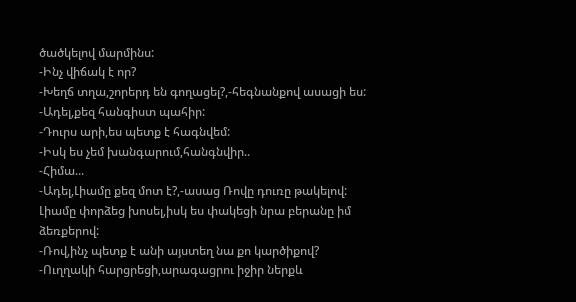ծածկելով մարմինս:
-Ինչ վիճակ է որ?
-Խեղճ տղա,շորերդ են գողացել?,-հեգնանքով ասացի ես:
-Ադել,քեզ հանգիստ պահիր:
-Դուրս արի,ես պետք է հագնվեմ:
-Իսկ ես չեմ խանգարում,հանգնվիր..
-Հիմա...
-Ադել,Լիամը քեզ մոտ է?,-ասաց Ռովը դուռը թակելով:
Լիամը փորձեց խոսել,իսկ ես փակեցի նրա բերանը իմ ձեռքերով:
-Ռով,ինչ պետք է անի այստեղ նա քո կարծիքով?
-Ուղղակի հարցրեցի,արագացրու իջիր ներքև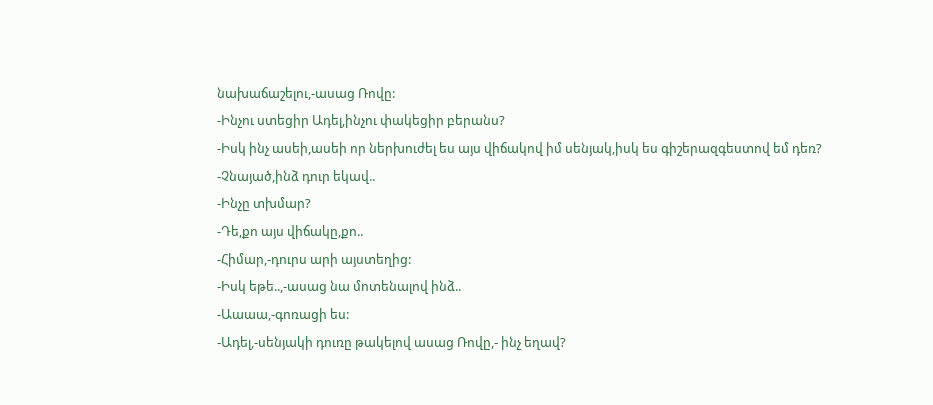նախաճաշելու,-ասաց Ռովը:
-Ինչու ստեցիր Ադել,ինչու փակեցիր բերանս?
-Իսկ ինչ ասեի,ասեի որ ներխուժել ես այս վիճակով իմ սենյակ,իսկ ես գիշերազգեստով եմ դեռ?
-Չնայած,ինձ դուր եկավ..
-Ինչը տխմար?
-Դե,քո այս վիճակը,քո..
-Հիմար,-դուրս արի այստեղից:
-Իսկ եթե..,-ասաց նա մոտենալով ինձ..
-Աաաա,-գոռացի ես:
-Ադել,-սենյակի դուռը թակելով ասաց Ռովը,- ինչ եղավ?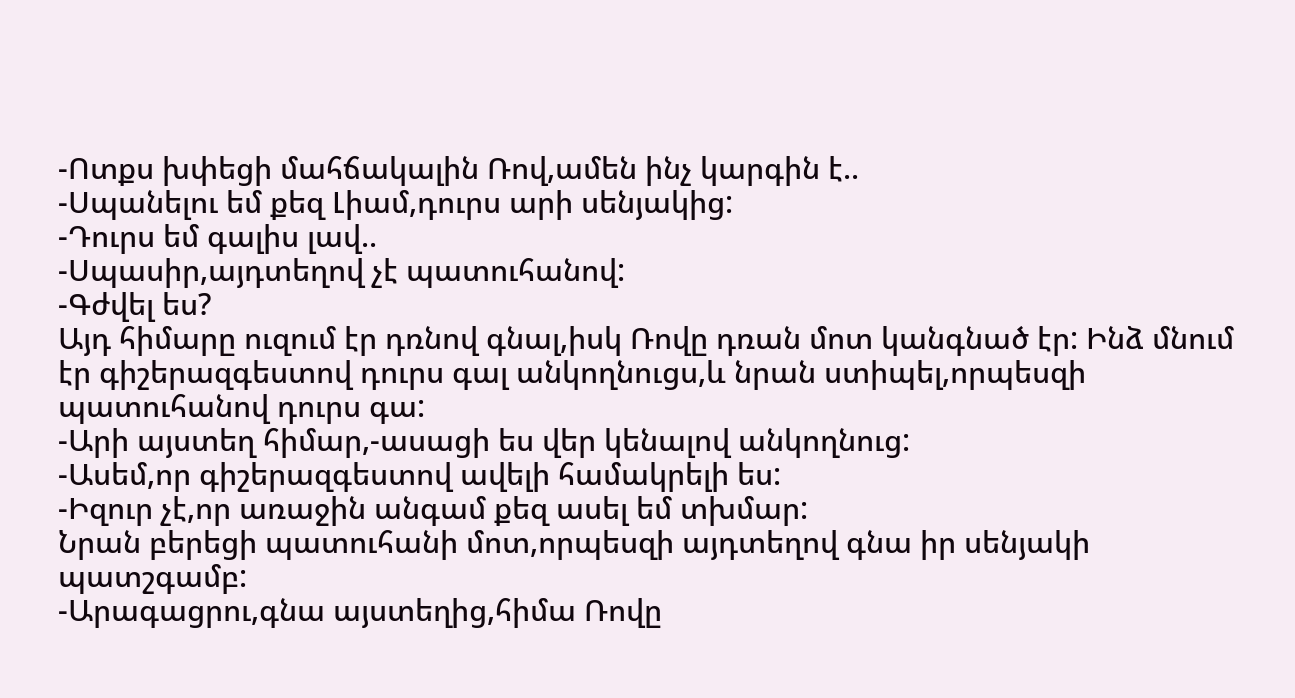-Ոտքս խփեցի մահճակալին Ռով,ամեն ինչ կարգին է..
-Սպանելու եմ քեզ Լիամ,դուրս արի սենյակից:
-Դուրս եմ գալիս լավ..
-Սպասիր,այդտեղով չէ պատուհանով:
-Գժվել ես?
Այդ հիմարը ուզում էր դռնով գնալ,իսկ Ռովը դռան մոտ կանգնած էր: Ինձ մնում էր գիշերազգեստով դուրս գալ անկողնուցս,և նրան ստիպել,որպեսզի պատուհանով դուրս գա:
-Արի այստեղ հիմար,-ասացի ես վեր կենալով անկողնուց:
-Ասեմ,որ գիշերազգեստով ավելի համակրելի ես:
-Իզուր չէ,որ առաջին անգամ քեզ ասել եմ տխմար:
Նրան բերեցի պատուհանի մոտ,որպեսզի այդտեղով գնա իր սենյակի պատշգամբ:
-Արագացրու,գնա այստեղից,հիմա Ռովը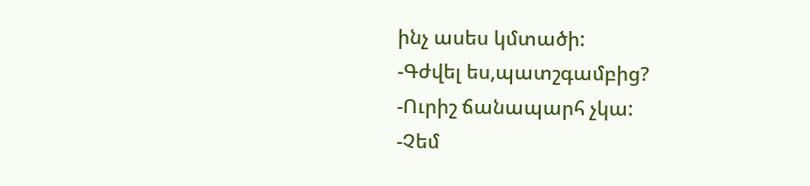ինչ ասես կմտածի:
-Գժվել ես,պատշգամբից?
-Ուրիշ ճանապարհ չկա:
-Չեմ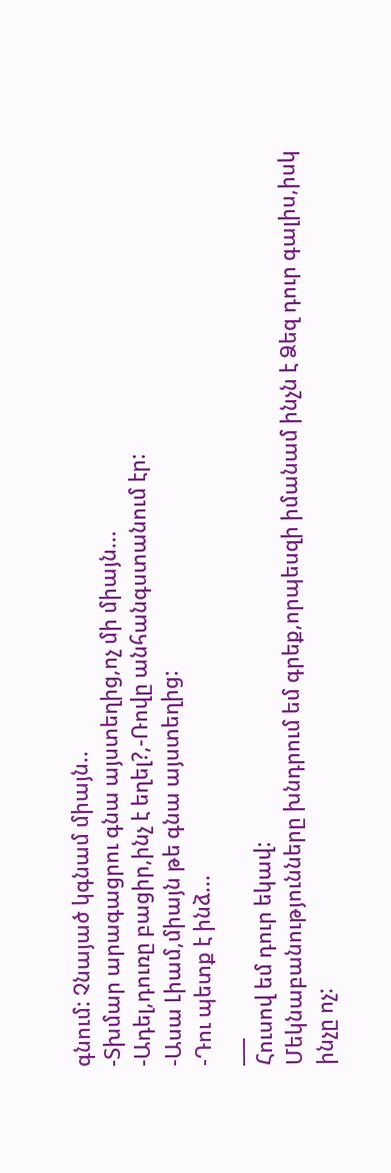գնում: Չնայած կգնամ միայն..
-Տխմար արագացրու գնա այստեղից,ոչ մի միայն...
-Ադել,դուռը բացիր,ինչ է եղել?,-Ռովը անհանգստանում էր:
-Ասա Լիամ,միայն թե գնա այստեղից:
-Դու պետք է ինձ...
___
Հուսով եմ դուր եկավ:
Մեկնաբանությունները խնդրում եմ գրեք,որպեսզի իմանամ ինչն է Ձեզ դուր գալիս,իսկ ինչը ոչ: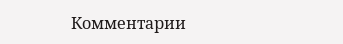Комментарии